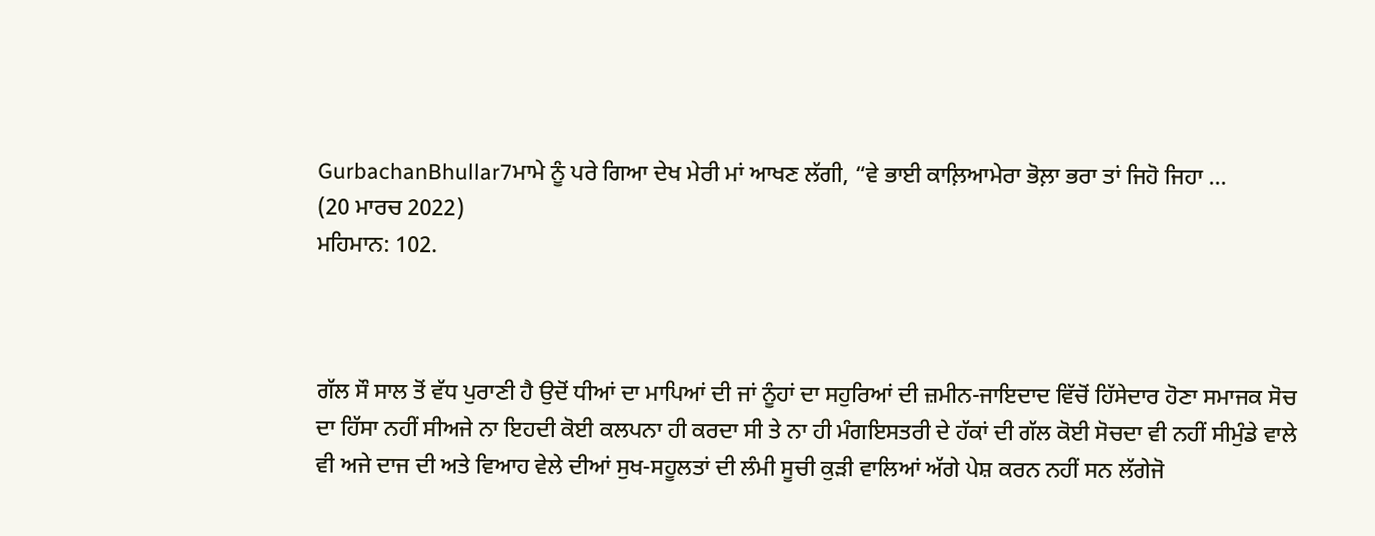GurbachanBhullar7ਮਾਮੇ ਨੂੰ ਪਰੇ ਗਿਆ ਦੇਖ ਮੇਰੀ ਮਾਂ ਆਖਣ ਲੱਗੀ, “ਵੇ ਭਾਈ ਕਾਲ਼ਿਆਮੇਰਾ ਭੋਲ਼ਾ ਭਰਾ ਤਾਂ ਜਿਹੋ ਜਿਹਾ ...
(20 ਮਾਰਚ 2022)
ਮਹਿਮਾਨ: 102.



ਗੱਲ ਸੌ ਸਾਲ ਤੋਂ ਵੱਧ ਪੁਰਾਣੀ ਹੈ ਉਦੋਂ ਧੀਆਂ ਦਾ ਮਾਪਿਆਂ ਦੀ ਜਾਂ ਨੂੰਹਾਂ ਦਾ ਸਹੁਰਿਆਂ ਦੀ ਜ਼ਮੀਨ-ਜਾਇਦਾਦ ਵਿੱਚੋਂ ਹਿੱਸੇਦਾਰ ਹੋਣਾ ਸਮਾਜਕ ਸੋਚ ਦਾ ਹਿੱਸਾ ਨਹੀਂ ਸੀਅਜੇ ਨਾ ਇਹਦੀ ਕੋਈ ਕਲਪਨਾ ਹੀ ਕਰਦਾ ਸੀ ਤੇ ਨਾ ਹੀ ਮੰਗਇਸਤਰੀ ਦੇ ਹੱਕਾਂ ਦੀ ਗੱਲ ਕੋਈ ਸੋਚਦਾ ਵੀ ਨਹੀਂ ਸੀਮੁੰਡੇ ਵਾਲੇ ਵੀ ਅਜੇ ਦਾਜ ਦੀ ਅਤੇ ਵਿਆਹ ਵੇਲੇ ਦੀਆਂ ਸੁਖ-ਸਹੂਲਤਾਂ ਦੀ ਲੰਮੀ ਸੂਚੀ ਕੁੜੀ ਵਾਲਿਆਂ ਅੱਗੇ ਪੇਸ਼ ਕਰਨ ਨਹੀਂ ਸਨ ਲੱਗੇਜੋ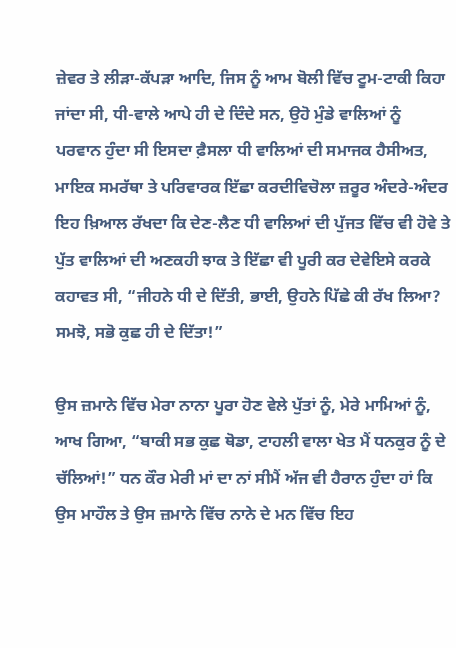ਜ਼ੇਵਰ ਤੇ ਲੀੜਾ-ਕੱਪੜਾ ਆਦਿ, ਜਿਸ ਨੂੰ ਆਮ ਬੋਲੀ ਵਿੱਚ ਟੂਮ-ਟਾਕੀ ਕਿਹਾ ਜਾਂਦਾ ਸੀ, ਧੀ-ਵਾਲੇ ਆਪੇ ਹੀ ਦੇ ਦਿੰਦੇ ਸਨ, ਉਹੋ ਮੁੰਡੇ ਵਾਲਿਆਂ ਨੂੰ ਪਰਵਾਨ ਹੁੰਦਾ ਸੀ ਇਸਦਾ ਫ਼ੈਸਲਾ ਧੀ ਵਾਲਿਆਂ ਦੀ ਸਮਾਜਕ ਹੈਸੀਅਤ, ਮਾਇਕ ਸਮਰੱਥਾ ਤੇ ਪਰਿਵਾਰਕ ਇੱਛਾ ਕਰਦੀਵਿਚੋਲਾ ਜ਼ਰੂਰ ਅੰਦਰੇ-ਅੰਦਰ ਇਹ ਖ਼ਿਆਲ ਰੱਖਦਾ ਕਿ ਦੇਣ-ਲੈਣ ਧੀ ਵਾਲਿਆਂ ਦੀ ਪੁੱਜਤ ਵਿੱਚ ਵੀ ਹੋਵੇ ਤੇ ਪੁੱਤ ਵਾਲਿਆਂ ਦੀ ਅਣਕਹੀ ਝਾਕ ਤੇ ਇੱਛਾ ਵੀ ਪੂਰੀ ਕਰ ਦੇਵੇਇਸੇ ਕਰਕੇ ਕਹਾਵਤ ਸੀ, “ਜੀਹਨੇ ਧੀ ਦੇ ਦਿੱਤੀ, ਭਾਈ, ਉਹਨੇ ਪਿੱਛੇ ਕੀ ਰੱਖ ਲਿਆ? ਸਮਝੋ, ਸਭੋ ਕੁਛ ਹੀ ਦੇ ਦਿੱਤਾ!”

ਉਸ ਜ਼ਮਾਨੇ ਵਿੱਚ ਮੇਰਾ ਨਾਨਾ ਪੂਰਾ ਹੋਣ ਵੇਲੇ ਪੁੱਤਾਂ ਨੂੰ, ਮੇਰੇ ਮਾਮਿਆਂ ਨੂੰ, ਆਖ ਗਿਆ, “ਬਾਕੀ ਸਭ ਕੁਛ ਥੋਡਾ, ਟਾਹਲੀ ਵਾਲਾ ਖੇਤ ਮੈਂ ਧਨਕੁਰ ਨੂੰ ਦੇ ਚੱਲਿਆਂ!” ਧਨ ਕੌਰ ਮੇਰੀ ਮਾਂ ਦਾ ਨਾਂ ਸੀਮੈਂ ਅੱਜ ਵੀ ਹੈਰਾਨ ਹੁੰਦਾ ਹਾਂ ਕਿ ਉਸ ਮਾਹੌਲ ਤੇ ਉਸ ਜ਼ਮਾਨੇ ਵਿੱਚ ਨਾਨੇ ਦੇ ਮਨ ਵਿੱਚ ਇਹ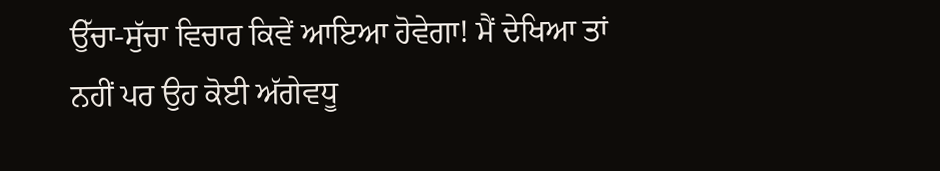ਉੱਚਾ-ਸੁੱਚਾ ਵਿਚਾਰ ਕਿਵੇਂ ਆਇਆ ਹੋਵੇਗਾ! ਮੈਂ ਦੇਖਿਆ ਤਾਂ ਨਹੀਂ ਪਰ ਉਹ ਕੋਈ ਅੱਗੇਵਧੂ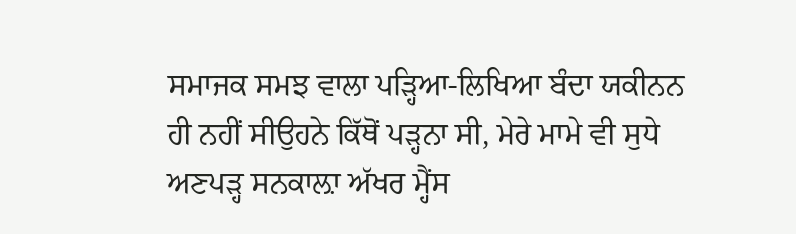ਸਮਾਜਕ ਸਮਝ ਵਾਲਾ ਪੜ੍ਹਿਆ-ਲਿਖਿਆ ਬੰਦਾ ਯਕੀਨਨ ਹੀ ਨਹੀਂ ਸੀਉਹਨੇ ਕਿੱਥੋਂ ਪੜ੍ਹਨਾ ਸੀ, ਮੇਰੇ ਮਾਮੇ ਵੀ ਸੁਧੇ ਅਣਪੜ੍ਹ ਸਨਕਾਲ਼ਾ ਅੱਖਰ ਮ੍ਹੈਂਸ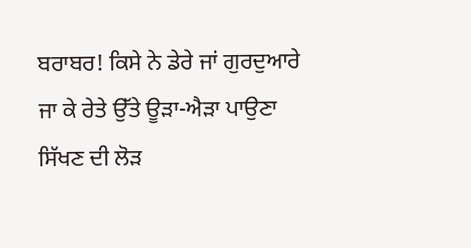ਬਰਾਬਰ! ਕਿਸੇ ਨੇ ਡੇਰੇ ਜਾਂ ਗੁਰਦੁਆਰੇ ਜਾ ਕੇ ਰੇਤੇ ਉੱਤੇ ਊੜਾ-ਐੜਾ ਪਾਉਣਾ ਸਿੱਖਣ ਦੀ ਲੋੜ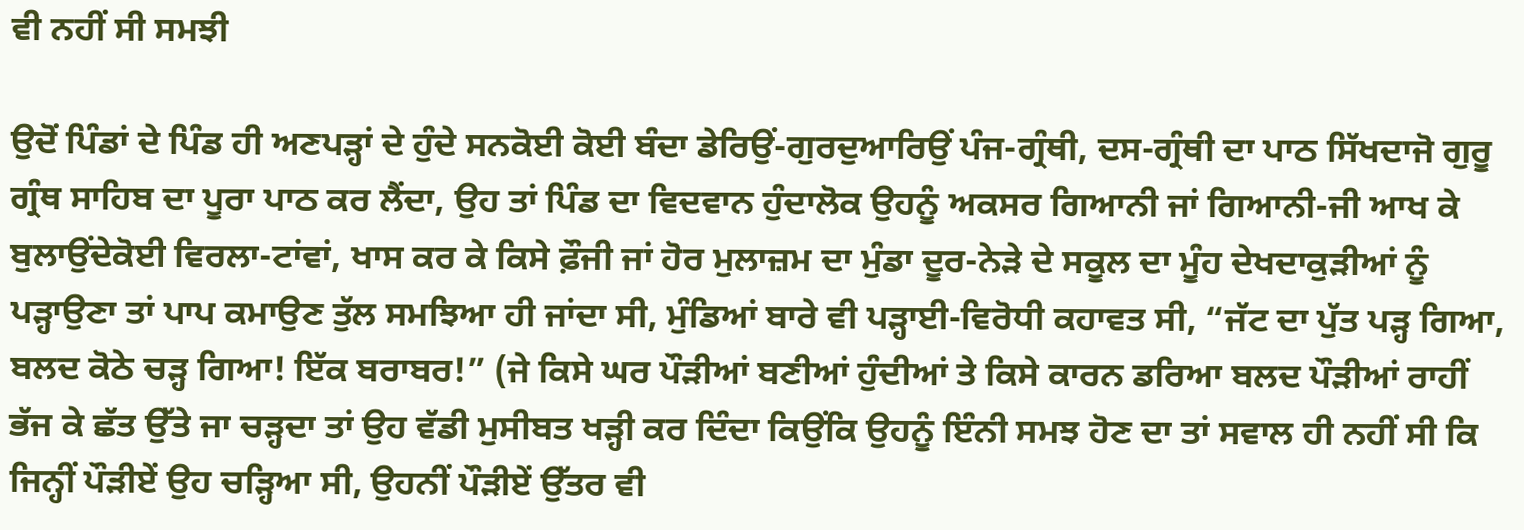ਵੀ ਨਹੀਂ ਸੀ ਸਮਝੀ

ਉਦੋਂ ਪਿੰਡਾਂ ਦੇ ਪਿੰਡ ਹੀ ਅਣਪੜ੍ਹਾਂ ਦੇ ਹੁੰਦੇ ਸਨਕੋਈ ਕੋਈ ਬੰਦਾ ਡੇਰਿਉਂ-ਗੁਰਦੁਆਰਿਉਂ ਪੰਜ-ਗ੍ਰੰਥੀ, ਦਸ-ਗ੍ਰੰਥੀ ਦਾ ਪਾਠ ਸਿੱਖਦਾਜੋ ਗੁਰੂ ਗ੍ਰੰਥ ਸਾਹਿਬ ਦਾ ਪੂਰਾ ਪਾਠ ਕਰ ਲੈਂਦਾ, ਉਹ ਤਾਂ ਪਿੰਡ ਦਾ ਵਿਦਵਾਨ ਹੁੰਦਾਲੋਕ ਉਹਨੂੰ ਅਕਸਰ ਗਿਆਨੀ ਜਾਂ ਗਿਆਨੀ-ਜੀ ਆਖ ਕੇ ਬੁਲਾਉਂਦੇਕੋਈ ਵਿਰਲਾ-ਟਾਂਵਾਂ, ਖਾਸ ਕਰ ਕੇ ਕਿਸੇ ਫ਼ੌਜੀ ਜਾਂ ਹੋਰ ਮੁਲਾਜ਼ਮ ਦਾ ਮੁੰਡਾ ਦੂਰ-ਨੇੜੇ ਦੇ ਸਕੂਲ ਦਾ ਮੂੰਹ ਦੇਖਦਾਕੁੜੀਆਂ ਨੂੰ ਪੜ੍ਹਾਉਣਾ ਤਾਂ ਪਾਪ ਕਮਾਉਣ ਤੁੱਲ ਸਮਝਿਆ ਹੀ ਜਾਂਦਾ ਸੀ, ਮੁੰਡਿਆਂ ਬਾਰੇ ਵੀ ਪੜ੍ਹਾਈ-ਵਿਰੋਧੀ ਕਹਾਵਤ ਸੀ, “ਜੱਟ ਦਾ ਪੁੱਤ ਪੜ੍ਹ ਗਿਆ, ਬਲਦ ਕੋਠੇ ਚੜ੍ਹ ਗਿਆ! ਇੱਕ ਬਰਾਬਰ!” (ਜੇ ਕਿਸੇ ਘਰ ਪੌੜੀਆਂ ਬਣੀਆਂ ਹੁੰਦੀਆਂ ਤੇ ਕਿਸੇ ਕਾਰਨ ਡਰਿਆ ਬਲਦ ਪੌੜੀਆਂ ਰਾਹੀਂ ਭੱਜ ਕੇ ਛੱਤ ਉੱਤੇ ਜਾ ਚੜ੍ਹਦਾ ਤਾਂ ਉਹ ਵੱਡੀ ਮੁਸੀਬਤ ਖੜ੍ਹੀ ਕਰ ਦਿੰਦਾ ਕਿਉਂਕਿ ਉਹਨੂੰ ਇੰਨੀ ਸਮਝ ਹੋਣ ਦਾ ਤਾਂ ਸਵਾਲ ਹੀ ਨਹੀਂ ਸੀ ਕਿ ਜਿਨ੍ਹੀਂ ਪੌੜੀਏਂ ਉਹ ਚੜ੍ਹਿਆ ਸੀ, ਉਹਨੀਂ ਪੌੜੀਏਂ ਉੱਤਰ ਵੀ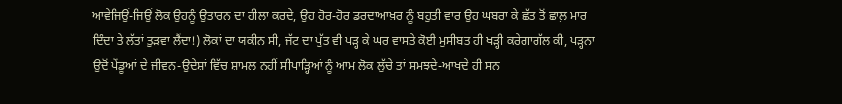ਆਵੇਜਿਉਂ-ਜਿਉਂ ਲੋਕ ਉਹਨੂੰ ਉਤਾਰਨ ਦਾ ਹੀਲਾ ਕਰਦੇ, ਉਹ ਹੋਰ-ਹੋਰ ਡਰਦਾਆਖ਼ਰ ਨੂੰ ਬਹੁਤੀ ਵਾਰ ਉਹ ਘਬਰਾ ਕੇ ਛੱਤ ਤੋਂ ਛਾਲ਼ ਮਾਰ ਦਿੰਦਾ ਤੇ ਲੱਤਾਂ ਤੁੜਵਾ ਲੈਂਦਾ!) ਲੋਕਾਂ ਦਾ ਯਕੀਨ ਸੀ, ਜੱਟ ਦਾ ਪੁੱਤ ਵੀ ਪੜ੍ਹ ਕੇ ਘਰ ਵਾਸਤੇ ਕੋਈ ਮੁਸੀਬਤ ਹੀ ਖੜ੍ਹੀ ਕਰੇਗਾਗੱਲ ਕੀ, ਪੜ੍ਹਨਾ ਉਦੋਂ ਪੇਂਡੂਆਂ ਦੇ ਜੀਵਨ-ਉਦੇਸ਼ਾਂ ਵਿੱਚ ਸ਼ਾਮਲ ਨਹੀਂ ਸੀਪਾੜ੍ਹਿਆਂ ਨੂੰ ਆਮ ਲੋਕ ਲੁੱਚੇ ਤਾਂ ਸਮਝਦੇ-ਆਖਦੇ ਹੀ ਸਨ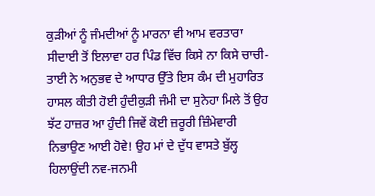ਕੁੜੀਆਂ ਨੂੰ ਜੰਮਦੀਆਂ ਨੂੰ ਮਾਰਨਾ ਵੀ ਆਮ ਵਰਤਾਰਾ ਸੀਦਾਈ ਤੋਂ ਇਲਾਵਾ ਹਰ ਪਿੰਡ ਵਿੱਚ ਕਿਸੇ ਨਾ ਕਿਸੇ ਚਾਚੀ-ਤਾਈ ਨੇ ਅਨੁਭਵ ਦੇ ਆਧਾਰ ਉੱਤੇ ਇਸ ਕੰਮ ਦੀ ਮੁਹਾਰਿਤ ਹਾਸਲ ਕੀਤੀ ਹੋਈ ਹੁੰਦੀਕੁੜੀ ਜੰਮੀ ਦਾ ਸੁਨੇਹਾ ਮਿਲੇ ਤੋਂ ਉਹ ਝੱਟ ਹਾਜ਼ਰ ਆ ਹੁੰਦੀ ਜਿਵੇਂ ਕੋਈ ਜ਼ਰੂਰੀ ਜ਼ਿੰਮੇਵਾਰੀ ਨਿਭਾਉਣ ਆਈ ਹੋਵੇ! ਉਹ ਮਾਂ ਦੇ ਦੁੱਧ ਵਾਸਤੇ ਬੁੱਲ੍ਹ ਹਿਲਾਉਂਦੀ ਨਵ-ਜਨਮੀ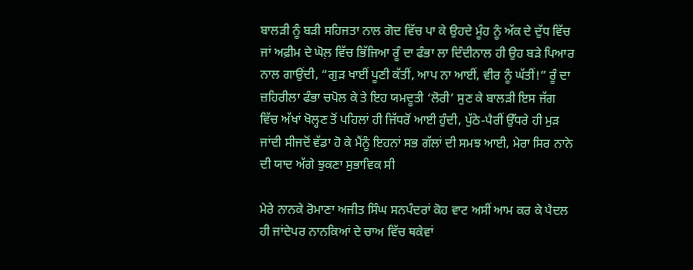ਬਾਲੜੀ ਨੂੰ ਬੜੀ ਸਹਿਜਤਾ ਨਾਲ ਗੋਦ ਵਿੱਚ ਪਾ ਕੇ ਉਹਦੇ ਮੂੰਹ ਨੂੰ ਅੱਕ ਦੇ ਦੁੱਧ ਵਿੱਚ ਜਾਂ ਅਫ਼ੀਮ ਦੇ ਘੋਲ਼ ਵਿੱਚ ਭਿੱਜਿਆ ਰੂੰ ਦਾ ਫੰਭਾ ਲਾ ਦਿੰਦੀਨਾਲ ਹੀ ਉਹ ਬੜੇ ਪਿਆਰ ਨਾਲ ਗਾਉਂਦੀ, “ਗੁੜ ਖਾਈਂ ਪੂਣੀ ਕੱਤੀਂ, ਆਪ ਨਾ ਆਈਂ, ਵੀਰ ਨੂੰ ਘੱਤੀਂ!” ਰੂੰ ਦਾ ਜ਼ਹਿਰੀਲਾ ਫੰਭਾ ਚਪੋਲ ਕੇ ਤੇ ਇਹ ਯਮਦੂਤੀ ‘ਲੋਰੀ’ ਸੁਣ ਕੇ ਬਾਲੜੀ ਇਸ ਜੱਗ ਵਿੱਚ ਅੱਖਾਂ ਖੋਲ੍ਹਣ ਤੋਂ ਪਹਿਲਾਂ ਹੀ ਜਿੱਧਰੋਂ ਆਈ ਹੁੰਦੀ, ਪੁੱਠੇ-ਪੈਰੀਂ ਉੱਧਰੇ ਹੀ ਮੁੜ ਜਾਂਦੀ ਸੀਜਦੋਂ ਵੱਡਾ ਹੋ ਕੇ ਮੈਂਨੂੰ ਇਹਨਾਂ ਸਭ ਗੱਲਾਂ ਦੀ ਸਮਝ ਆਈ, ਮੇਰਾ ਸਿਰ ਨਾਨੇ ਦੀ ਯਾਦ ਅੱਗੇ ਝੁਕਣਾ ਸੁਭਾਵਿਕ ਸੀ

ਮੇਰੇ ਨਾਨਕੇ ਰੋਮਾਣਾ ਅਜੀਤ ਸਿੰਘ ਸਨਪੰਦਰਾਂ ਕੋਹ ਵਾਟ ਅਸੀਂ ਆਮ ਕਰ ਕੇ ਪੈਦਲ ਹੀ ਜਾਂਦੇਪਰ ਨਾਨਕਿਆਂ ਦੇ ਚਾਅ ਵਿੱਚ ਥਕੇਵਾਂ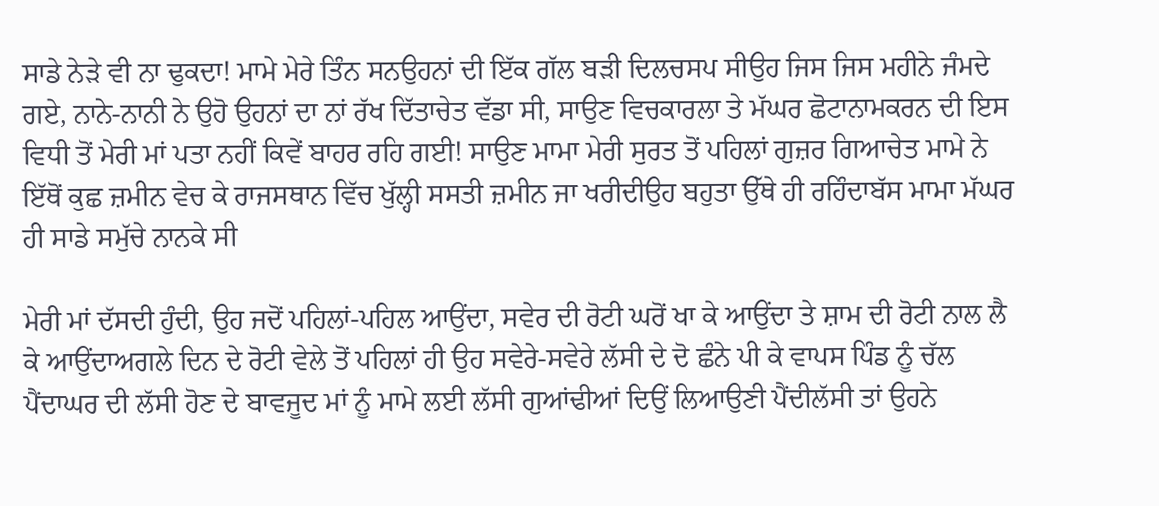ਸਾਡੇ ਨੇੜੇ ਵੀ ਨਾ ਢੁਕਦਾ! ਮਾਮੇ ਮੇਰੇ ਤਿੰਨ ਸਨਉਹਨਾਂ ਦੀ ਇੱਕ ਗੱਲ ਬੜੀ ਦਿਲਚਸਪ ਸੀਉਹ ਜਿਸ ਜਿਸ ਮਹੀਨੇ ਜੰਮਦੇ ਗਏ, ਨਾਨੇ-ਨਾਨੀ ਨੇ ਉਹੋ ਉਹਨਾਂ ਦਾ ਨਾਂ ਰੱਖ ਦਿੱਤਾਚੇਤ ਵੱਡਾ ਸੀ, ਸਾਉਣ ਵਿਚਕਾਰਲਾ ਤੇ ਮੱਘਰ ਛੋਟਾਨਾਮਕਰਨ ਦੀ ਇਸ ਵਿਧੀ ਤੋਂ ਮੇਰੀ ਮਾਂ ਪਤਾ ਨਹੀਂ ਕਿਵੇਂ ਬਾਹਰ ਰਹਿ ਗਈ! ਸਾਉਣ ਮਾਮਾ ਮੇਰੀ ਸੁਰਤ ਤੋਂ ਪਹਿਲਾਂ ਗੁਜ਼ਰ ਗਿਆਚੇਤ ਮਾਮੇ ਨੇ ਇੱਥੋਂ ਕੁਛ ਜ਼ਮੀਨ ਵੇਚ ਕੇ ਰਾਜਸਥਾਨ ਵਿੱਚ ਖੁੱਲ੍ਹੀ ਸਸਤੀ ਜ਼ਮੀਨ ਜਾ ਖਰੀਦੀਉਹ ਬਹੁਤਾ ਉੱਥੇ ਹੀ ਰਹਿੰਦਾਬੱਸ ਮਾਮਾ ਮੱਘਰ ਹੀ ਸਾਡੇ ਸਮੁੱਚੇ ਨਾਨਕੇ ਸੀ

ਮੇਰੀ ਮਾਂ ਦੱਸਦੀ ਹੁੰਦੀ, ਉਹ ਜਦੋਂ ਪਹਿਲਾਂ-ਪਹਿਲ ਆਉਂਦਾ, ਸਵੇਰ ਦੀ ਰੋਟੀ ਘਰੋਂ ਖਾ ਕੇ ਆਉਂਦਾ ਤੇ ਸ਼ਾਮ ਦੀ ਰੋਟੀ ਨਾਲ ਲੈ ਕੇ ਆਉਂਦਾਅਗਲੇ ਦਿਨ ਦੇ ਰੋਟੀ ਵੇਲੇ ਤੋਂ ਪਹਿਲਾਂ ਹੀ ਉਹ ਸਵੇਰੇ-ਸਵੇਰੇ ਲੱਸੀ ਦੇ ਦੋ ਛੰਨੇ ਪੀ ਕੇ ਵਾਪਸ ਪਿੰਡ ਨੂੰ ਚੱਲ ਪੈਂਦਾਘਰ ਦੀ ਲੱਸੀ ਹੋਣ ਦੇ ਬਾਵਜੂਦ ਮਾਂ ਨੂੰ ਮਾਮੇ ਲਈ ਲੱਸੀ ਗੁਆਂਢੀਆਂ ਦਿਉਂ ਲਿਆਉਣੀ ਪੈਂਦੀਲੱਸੀ ਤਾਂ ਉਹਨੇ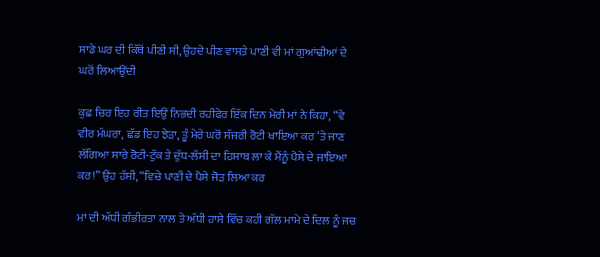ਸਾਡੇ ਘਰ ਦੀ ਕਿੱਥੋਂ ਪੀਣੀ ਸੀ, ਉਹਦੇ ਪੀਣ ਵਾਸਤੇ ਪਾਣੀ ਵੀ ਮਾਂ ਗੁਆਂਢੀਆਂ ਦੇ ਘਰੋਂ ਲਿਆਉਂਦੀ

ਕੁਛ ਚਿਰ ਇਹ ਰੀਤ ਇਉਂ ਨਿਭਦੀ ਰਹੀਫੇਰ ਇੱਕ ਦਿਨ ਮੇਰੀ ਮਾਂ ਨੇ ਕਿਹਾ, “ਵੇ ਵੀਰ ਮੱਘਰਾ, ਛੱਡ ਇਹ ਝੇੜਾ, ਤੂੰ ਮੇਰੇ ਘਰੋਂ ਸੱਜਰੀ ਰੋਟੀ ਖਾਇਆ ਕਰ ’ਤੇ ਜਾਣ ਲੱਗਿਆ ਸਾਰੇ ਰੋਟੀ-ਟੁੱਕ ਤੇ ਦੁੱਧ-ਲੱਸੀ ਦਾ ਹਿਸਾਬ ਲਾ ਕੇ ਮੈਂਨੂੰ ਪੈਸੇ ਦੇ ਜਾਇਆ ਕਰ!” ਉਹ ਹੱਸੀ, “ਵਿਚੇ ਪਾਣੀ ਦੇ ਪੈਸੇ ਜੋੜ ਲਿਆ ਕਰ

ਮਾਂ ਦੀ ਅੱਧੀ ਗੰਭੀਰਤਾ ਨਾਲ ਤੇ ਅੱਧੀ ਹਾਸੇ ਵਿੱਚ ਕਹੀ ਗੱਲ ਮਾਮੇ ਦੇ ਦਿਲ ਨੂੰ ਜਚ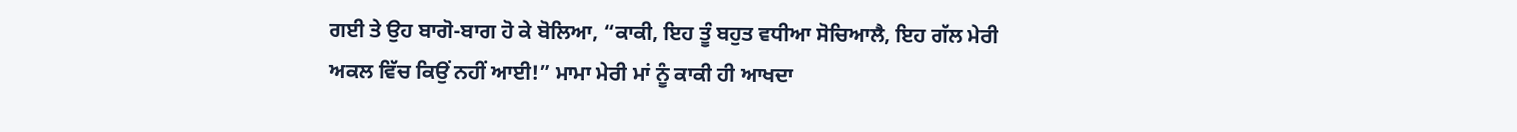ਗਈ ਤੇ ਉਹ ਬਾਗੋ-ਬਾਗ ਹੋ ਕੇ ਬੋਲਿਆ, “ਕਾਕੀ, ਇਹ ਤੂੰ ਬਹੁਤ ਵਧੀਆ ਸੋਚਿਆਲੈ, ਇਹ ਗੱਲ ਮੇਰੀ ਅਕਲ ਵਿੱਚ ਕਿਉਂ ਨਹੀਂ ਆਈ!” ਮਾਮਾ ਮੇਰੀ ਮਾਂ ਨੂੰ ਕਾਕੀ ਹੀ ਆਖਦਾ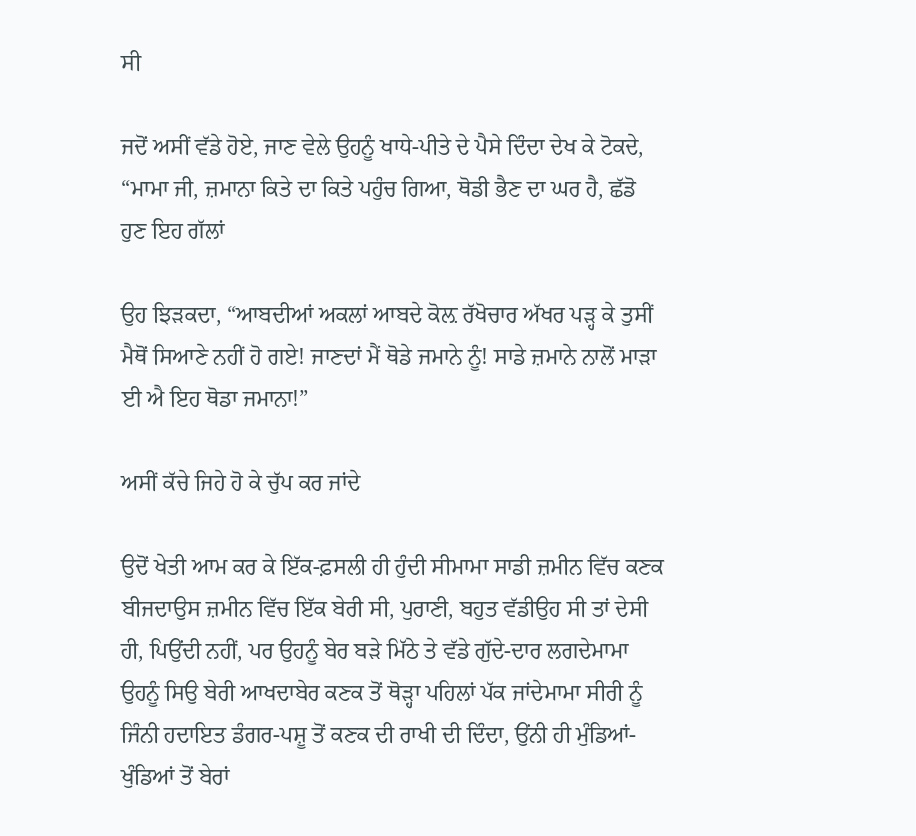ਸੀ

ਜਦੋਂ ਅਸੀਂ ਵੱਡੇ ਹੋਏ, ਜਾਣ ਵੇਲੇ ਉਹਨੂੰ ਖਾਧੇ-ਪੀਤੇ ਦੇ ਪੈਸੇ ਦਿੰਦਾ ਦੇਖ ਕੇ ਟੋਕਦੇ, “ਮਾਮਾ ਜੀ, ਜ਼ਮਾਨਾ ਕਿਤੇ ਦਾ ਕਿਤੇ ਪਹੁੰਚ ਗਿਆ, ਥੋਡੀ ਭੈਣ ਦਾ ਘਰ ਹੈ, ਛੱਡੋ ਹੁਣ ਇਹ ਗੱਲਾਂ

ਉਹ ਝਿੜਕਦਾ, “ਆਬਦੀਆਂ ਅਕਲਾਂ ਆਬਦੇ ਕੋਲ਼ ਰੱਖੋਚਾਰ ਅੱਖਰ ਪੜ੍ਹ ਕੇ ਤੁਸੀਂ ਮੈਥੋਂ ਸਿਆਣੇ ਨਹੀਂ ਹੋ ਗਏ! ਜਾਣਦਾਂ ਮੈਂ ਥੋਡੇ ਜਮਾਨੇ ਨੂੰ! ਸਾਡੇ ਜ਼ਮਾਨੇ ਨਾਲੋਂ ਮਾੜਾ ਈ ਐ ਇਹ ਥੋਡਾ ਜਮਾਨਾ!”

ਅਸੀਂ ਕੱਚੇ ਜਿਹੇ ਹੋ ਕੇ ਚੁੱਪ ਕਰ ਜਾਂਦੇ

ਉਦੋਂ ਖੇਤੀ ਆਮ ਕਰ ਕੇ ਇੱਕ-ਫ਼ਸਲੀ ਹੀ ਹੁੰਦੀ ਸੀਮਾਮਾ ਸਾਡੀ ਜ਼ਮੀਨ ਵਿੱਚ ਕਣਕ ਬੀਜਦਾਉਸ ਜ਼ਮੀਨ ਵਿੱਚ ਇੱਕ ਬੇਰੀ ਸੀ, ਪੁਰਾਣੀ, ਬਹੁਤ ਵੱਡੀਉਹ ਸੀ ਤਾਂ ਦੇਸੀ ਹੀ, ਪਿਉਂਦੀ ਨਹੀਂ, ਪਰ ਉਹਨੂੰ ਬੇਰ ਬੜੇ ਮਿੱਠੇ ਤੇ ਵੱਡੇ ਗੁੱਦੇ-ਦਾਰ ਲਗਦੇਮਾਮਾ ਉਹਨੂੰ ਸਿਉ ਬੇਰੀ ਆਖਦਾਬੇਰ ਕਣਕ ਤੋਂ ਥੋੜ੍ਹਾ ਪਹਿਲਾਂ ਪੱਕ ਜਾਂਦੇਮਾਮਾ ਸੀਰੀ ਨੂੰ ਜਿੰਨੀ ਹਦਾਇਤ ਡੰਗਰ-ਪਸ਼ੂ ਤੋਂ ਕਣਕ ਦੀ ਰਾਖੀ ਦੀ ਦਿੰਦਾ, ਉਂਨੀ ਹੀ ਮੁੰਡਿਆਂ-ਖੁੰਡਿਆਂ ਤੋਂ ਬੇਰਾਂ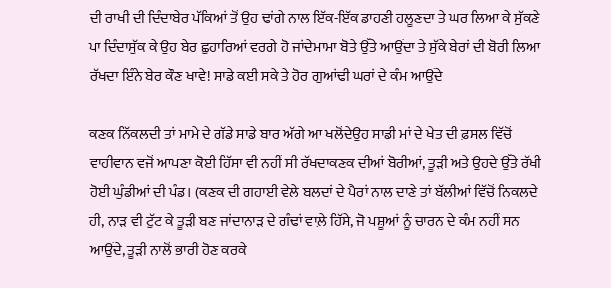ਦੀ ਰਾਖੀ ਦੀ ਦਿੰਦਾਬੇਰ ਪੱਕਿਆਂ ਤੋਂ ਉਹ ਢਾਂਗੇ ਨਾਲ ਇੱਕ-ਇੱਕ ਡਾਹਣੀ ਹਲੂਣਦਾ ਤੇ ਘਰ ਲਿਆ ਕੇ ਸੁੱਕਣੇ ਪਾ ਦਿੰਦਾਸੁੱਕ ਕੇ ਉਹ ਬੇਰ ਛੁਹਾਰਿਆਂ ਵਰਗੇ ਹੋ ਜਾਂਦੇਮਾਮਾ ਬੋਤੇ ਉੱਤੇ ਆਉਂਦਾ ਤੇ ਸੁੱਕੇ ਬੇਰਾਂ ਦੀ ਬੋਰੀ ਲਿਆ ਰੱਖਦਾ ਇੰਨੇ ਬੇਰ ਕੌਣ ਖਾਵੇ! ਸਾਡੇ ਕਈ ਸਕੇ ਤੇ ਹੋਰ ਗੁਆਂਢੀ ਘਰਾਂ ਦੇ ਕੰਮ ਆਉਂਦੇ

ਕਣਕ ਨਿੱਕਲਦੀ ਤਾਂ ਮਾਮੇ ਦੇ ਗੱਡੇ ਸਾਡੇ ਬਾਰ ਅੱਗੇ ਆ ਖਲੋਂਦੇਉਹ ਸਾਡੀ ਮਾਂ ਦੇ ਖੇਤ ਦੀ ਫ਼ਸਲ ਵਿੱਚੋਂ ਵਾਹੀਵਾਨ ਵਜੋਂ ਆਪਣਾ ਕੋਈ ਹਿੱਸਾ ਵੀ ਨਹੀਂ ਸੀ ਰੱਖਦਾਕਣਕ ਦੀਆਂ ਬੋਰੀਆਂ, ਤੂੜੀ ਅਤੇ ਉਹਦੇ ਉੱਤੇ ਰੱਖੀ ਹੋਈ ਘੁੰਡੀਆਂ ਦੀ ਪੰਡ। (ਕਣਕ ਦੀ ਗਹਾਈ ਵੇਲੇ ਬਲਦਾਂ ਦੇ ਪੈਰਾਂ ਨਾਲ ਦਾਣੇ ਤਾਂ ਬੱਲੀਆਂ ਵਿੱਚੋਂ ਨਿਕਲਦੇ ਹੀ, ਨਾੜ ਵੀ ਟੁੱਟ ਕੇ ਤੂੜੀ ਬਣ ਜਾਂਦਾਨਾੜ ਦੇ ਗੰਢਾਂ ਵਾਲ਼ੇ ਹਿੱਸੇ, ਜੋ ਪਸ਼ੂਆਂ ਨੂੰ ਚਾਰਨ ਦੇ ਕੰਮ ਨਹੀਂ ਸਨ ਆਉਂਦੇ, ਤੂੜੀ ਨਾਲੋਂ ਭਾਰੀ ਹੋਣ ਕਰਕੇ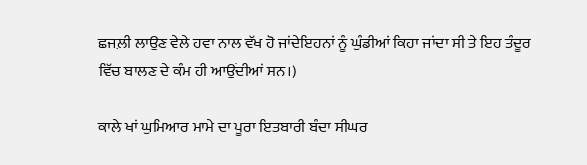ਛਜਲ਼ੀ ਲਾਉਣ ਵੇਲੇ ਹਵਾ ਨਾਲ ਵੱਖ ਹੋ ਜਾਂਦੇਇਹਨਾਂ ਨੂੰ ਘੁੰਡੀਆਂ ਕਿਹਾ ਜਾਂਦਾ ਸੀ ਤੇ ਇਹ ਤੰਦੂਰ ਵਿੱਚ ਬਾਲਣ ਦੇ ਕੰਮ ਹੀ ਆਉਂਦੀਆਂ ਸਨ।)

ਕਾਲੇ ਖਾਂ ਘੁਮਿਆਰ ਮਾਮੇ ਦਾ ਪੂਰਾ ਇਤਬਾਰੀ ਬੰਦਾ ਸੀਘਰ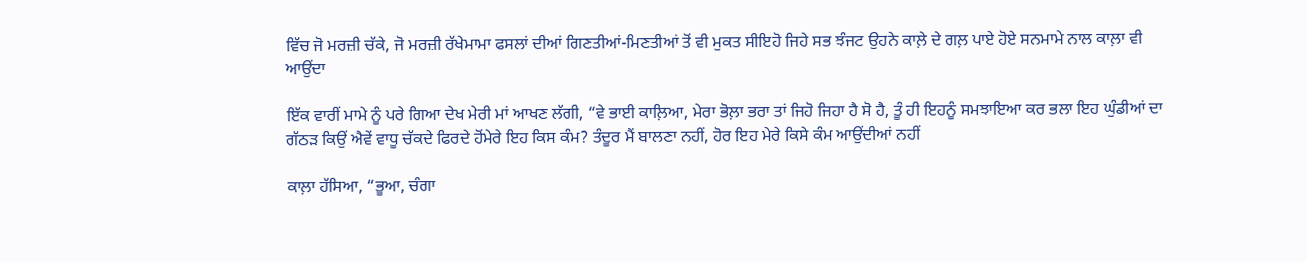ਵਿੱਚ ਜੋ ਮਰਜ਼ੀ ਚੱਕੇ, ਜੋ ਮਰਜ਼ੀ ਰੱਖੇਮਾਮਾ ਫਸਲਾਂ ਦੀਆਂ ਗਿਣਤੀਆਂ-ਮਿਣਤੀਆਂ ਤੋਂ ਵੀ ਮੁਕਤ ਸੀਇਹੋ ਜਿਹੇ ਸਭ ਝੰਜਟ ਉਹਨੇ ਕਾਲ਼ੇ ਦੇ ਗਲ਼ ਪਾਏ ਹੋਏ ਸਨਮਾਮੇ ਨਾਲ ਕਾਲ਼ਾ ਵੀ ਆਉਂਦਾ

ਇੱਕ ਵਾਰੀਂ ਮਾਮੇ ਨੂੰ ਪਰੇ ਗਿਆ ਦੇਖ ਮੇਰੀ ਮਾਂ ਆਖਣ ਲੱਗੀ, “ਵੇ ਭਾਈ ਕਾਲ਼ਿਆ, ਮੇਰਾ ਭੋਲ਼ਾ ਭਰਾ ਤਾਂ ਜਿਹੋ ਜਿਹਾ ਹੈ ਸੋ ਹੈ, ਤੂੰ ਹੀ ਇਹਨੂੰ ਸਮਝਾਇਆ ਕਰ ਭਲਾ ਇਹ ਘੁੰਡੀਆਂ ਦਾ ਗੱਠੜ ਕਿਉਂ ਐਵੇਂ ਵਾਧੂ ਚੱਕਦੇ ਫਿਰਦੇ ਹੋਂਮੇਰੇ ਇਹ ਕਿਸ ਕੰਮ? ਤੰਦੂਰ ਮੈਂ ਬਾਲਣਾ ਨਹੀਂ, ਹੋਰ ਇਹ ਮੇਰੇ ਕਿਸੇ ਕੰਮ ਆਉਂਦੀਆਂ ਨਹੀਂ

ਕਾਲ਼ਾ ਹੱਸਿਆ, “ਭੂਆ, ਚੰਗਾ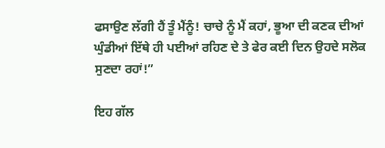ਫਸਾਉਣ ਲੱਗੀ ਹੈਂ ਤੂੰ ਮੈਂਨੂੰ! ਚਾਚੇ ਨੂੰ ਮੈਂ ਕਹਾਂ, ਭੂਆ ਦੀ ਕਣਕ ਦੀਆਂ ਘੁੰਡੀਆਂ ਇੱਥੇ ਹੀ ਪਈਆਂ ਰਹਿਣ ਦੇ ਤੇ ਫੇਰ ਕਈ ਦਿਨ ਉਹਦੇ ਸਲੋਕ ਸੁਣਦਾ ਰਹਾਂ!”

ਇਹ ਗੱਲ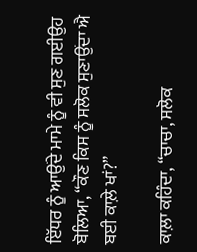ਇੱਧਰ ਨੂੰ ਆਉਂਦੇ ਮਾਮੇ ਨੂੰ ਵੀ ਸੁਣ ਗਈਉਹ ਬੋਲਿਆ, “ਕੌਣ ਕਿਸ ਨੂੰ ਸਲੋਕ ਸੁਣਾਉਂਦਾ ਐ ਬਈ ਕਾਲ਼ੇ ਖਾਂ?”

ਕਾਲ਼ਾ ਕਹਿੰਦਾ, “ਚਾਚਾ, ਸਲੋਕ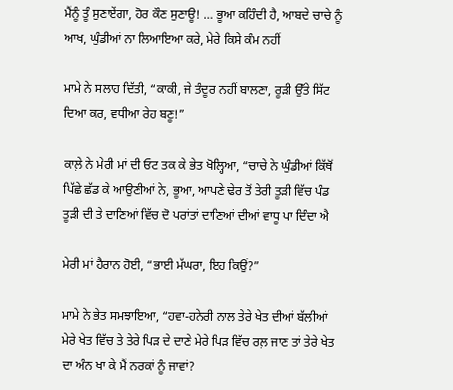ਮੈਂਨੂੰ ਤੂੰ ਸੁਣਾਏਂਗਾ, ਹੋਰ ਕੌਣ ਸੁਣਾਊ! … ਭੂਆ ਕਹਿੰਦੀ ਹੈ, ਆਬਦੇ ਚਾਚੇ ਨੂੰ ਆਖ, ਘੁੰਡੀਆਂ ਨਾ ਲਿਆਇਆ ਕਰੇ, ਮੇਰੇ ਕਿਸੇ ਕੰਮ ਨਹੀਂ

ਮਾਮੇ ਨੇ ਸਲਾਹ ਦਿੱਤੀ, “ਕਾਕੀ, ਜੇ ਤੰਦੂਰ ਨਹੀਂ ਬਾਲਣਾ, ਰੂੜੀ ਉੱਤੇ ਸਿੱਟ ਦਿਆ ਕਰ, ਵਧੀਆ ਰੇਹ ਬਣੂ!”

ਕਾਲ਼ੇ ਨੇ ਮੇਰੀ ਮਾਂ ਦੀ ਓਟ ਤਕ ਕੇ ਭੇਤ ਖੋਲ੍ਹਿਆ, “ਚਾਚੇ ਨੇ ਘੁੰਡੀਆਂ ਕਿੱਥੋਂ ਪਿੱਛੇ ਛੱਡ ਕੇ ਆਉਣੀਆਂ ਨੇ, ਭੂਆ, ਆਪਣੇ ਢੇਰ ਤੋਂ ਤੇਰੀ ਤੂੜੀ ਵਿੱਚ ਪੰਡ ਤੂੜੀ ਦੀ ਤੇ ਦਾਣਿਆਂ ਵਿੱਚ ਦੋ ਪਰਾਂਤਾਂ ਦਾਣਿਆਂ ਦੀਆਂ ਵਾਧੂ ਪਾ ਦਿੰਦਾ ਐ

ਮੇਰੀ ਮਾਂ ਹੈਰਾਨ ਹੋਈ, “ਭਾਈ ਮੱਘਰਾ, ਇਹ ਕਿਉਂ?”

ਮਾਮੇ ਨੇ ਭੇਤ ਸਮਝਾਇਆ, “ਹਵਾ-ਹਨੇਰੀ ਨਾਲ ਤੇਰੇ ਖੇਤ ਦੀਆਂ ਬੱਲੀਆਂ ਮੇਰੇ ਖੇਤ ਵਿੱਚ ਤੇ ਤੇਰੇ ਪਿੜ ਦੇ ਦਾਣੇ ਮੇਰੇ ਪਿੜ ਵਿੱਚ ਰਲ਼ ਜਾਣ ਤਾਂ ਤੇਰੇ ਖੇਤ ਦਾ ਅੰਨ ਖਾ ਕੇ ਮੈਂ ਨਰਕਾਂ ਨੂੰ ਜਾਵਾਂ?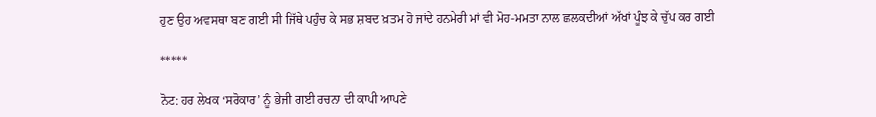ਹੁਣ ਉਹ ਅਵਸਥਾ ਬਣ ਗਈ ਸੀ ਜਿੱਥੇ ਪਹੁੰਚ ਕੇ ਸਭ ਸ਼ਬਦ ਖ਼ਤਮ ਹੋ ਜਾਂਦੇ ਹਨਮੇਰੀ ਮਾਂ ਵੀ ਮੋਹ-ਮਮਤਾ ਨਾਲ ਛਲਕਦੀਆਂ ਅੱਖਾਂ ਪੂੰਝ ਕੇ ਚੁੱਪ ਕਰ ਗਈ

*****

ਨੋਟ: ਹਰ ਲੇਖਕ ‘ਸਰੋਕਾਰ’ ਨੂੰ ਭੇਜੀ ਗਈ ਰਚਨਾ ਦੀ ਕਾਪੀ ਆਪਣੇ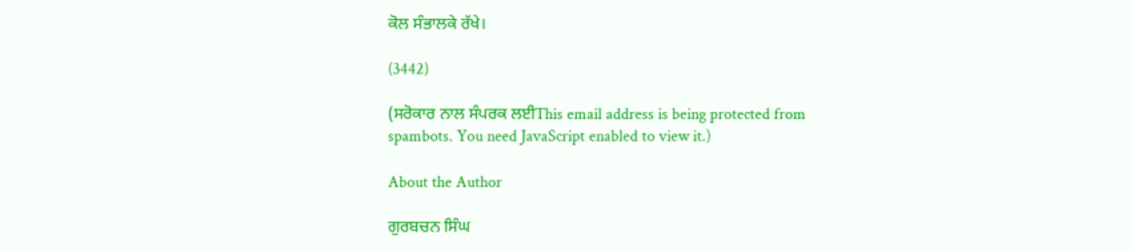ਕੋਲ ਸੰਭਾਲਕੇ ਰੱਖੇ।

(3442)

(ਸਰੋਕਾਰ ਨਾਲ ਸੰਪਰਕ ਲਈThis email address is being protected from spambots. You need JavaScript enabled to view it.)

About the Author

ਗੁਰਬਚਨ ਸਿੰਘ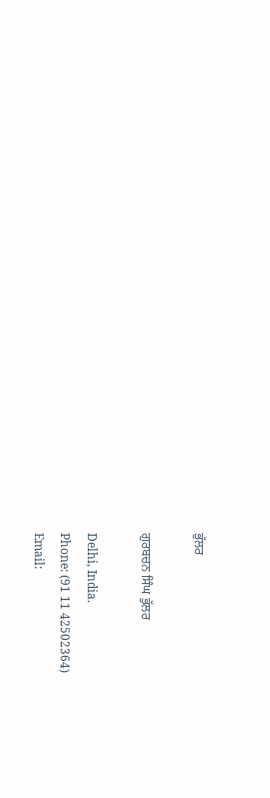ਭੁੱਲਰ

ਗੁਰਬਚਨ ਸਿੰਘ ਭੁੱਲਰ

Delhi, India.
Phone: (91 11 42502364)
Email: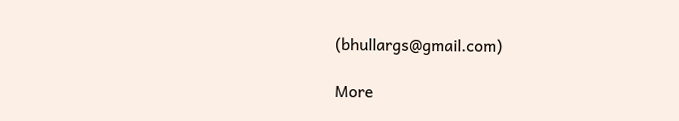(bhullargs@gmail.com)

More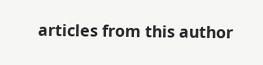articles from this author